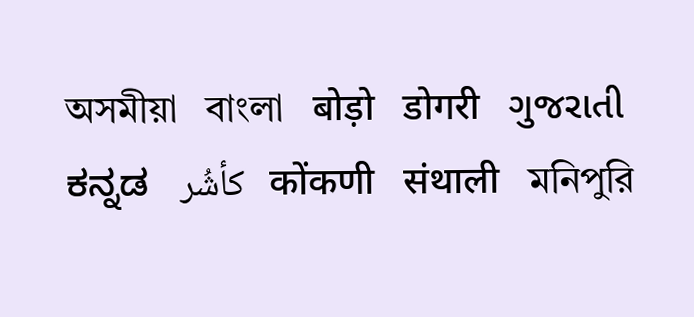অসমীয়া   বাংলা   बोड़ो   डोगरी   ગુજરાતી   ಕನ್ನಡ   كأشُر   कोंकणी   संथाली   মনিপুরি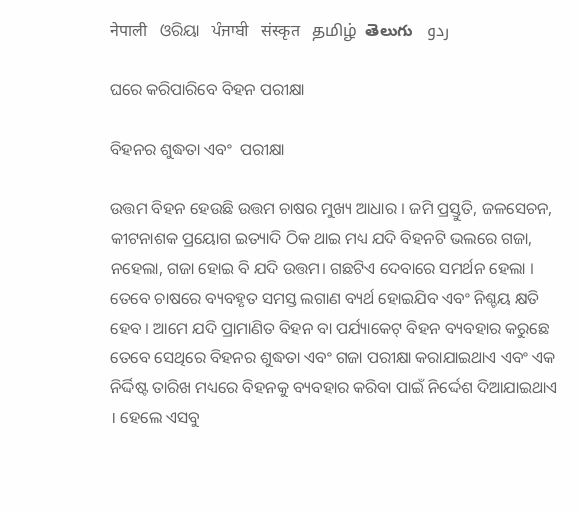नेपाली   ଓରିୟା   ਪੰਜਾਬੀ   संस्कृत   தமிழ்  తెలుగు   ردو

ଘରେ କରିପାରିବେ ବିହନ ପରୀକ୍ଷା

ବିହନର ଶୁଦ୍ଧତା ଏବଂ  ପରୀକ୍ଷା

ଉତ୍ତମ ବିହନ ହେଉଛି ଉତ୍ତମ ଚାଷର ମୁଖ୍ୟ ଆଧାର । ଜମି ପ୍ରସ୍ତୁତି, ଜଳସେଚନ, କୀଟନାଶକ ପ୍ରୟୋଗ ଇତ୍ୟାଦି ଠିକ ଥାଇ ମଧ୍ୟ ଯଦି ବିହନଟି ଭଲରେ ଗଜା, ନହେଲା, ଗଜା ହୋଇ ବି ଯଦି ଉତ୍ତମ। ଗଛଟିଏ ଦେବାରେ ସମର୍ଥନ ହେଲା । ତେବେ ଚାଷରେ ବ୍ୟବହୃତ ସମସ୍ତ ଲଗାଣ ବ୍ୟର୍ଥ ହୋଇଯିବ ଏବଂ ନିଶ୍ଚୟ କ୍ଷତି ହେବ । ଆମେ ଯଦି ପ୍ରାମାଣିତ ବିହନ ବା ପର୍ଯ୍ୟାକେଟ୍ ବିହନ ବ୍ୟବହାର କରୁଛେ ତେବେ ସେଥିରେ ବିହନର ଶୁଦ୍ଧତା ଏବଂ ଗଜା ପରୀକ୍ଷା କରାଯାଇଥାଏ ଏବଂ ଏକ ନିର୍ଦ୍ଦିଷ୍ଟ ତାରିଖ ମଧ୍ୟରେ ବିହନକୁ ବ୍ୟବହାର କରିବା ପାଇଁ ନିର୍ଦ୍ଦେଶ ଦିଆଯାଇଥାଏ । ହେଲେ ଏସବୁ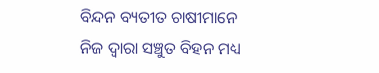ବିନ୍ଦନ ବ୍ୟତୀତ ଚାଷୀମାନେ ନିଜ ଦ୍ଵାରା ସଞ୍ଚୁତ ବିହନ ମଧ୍ୟ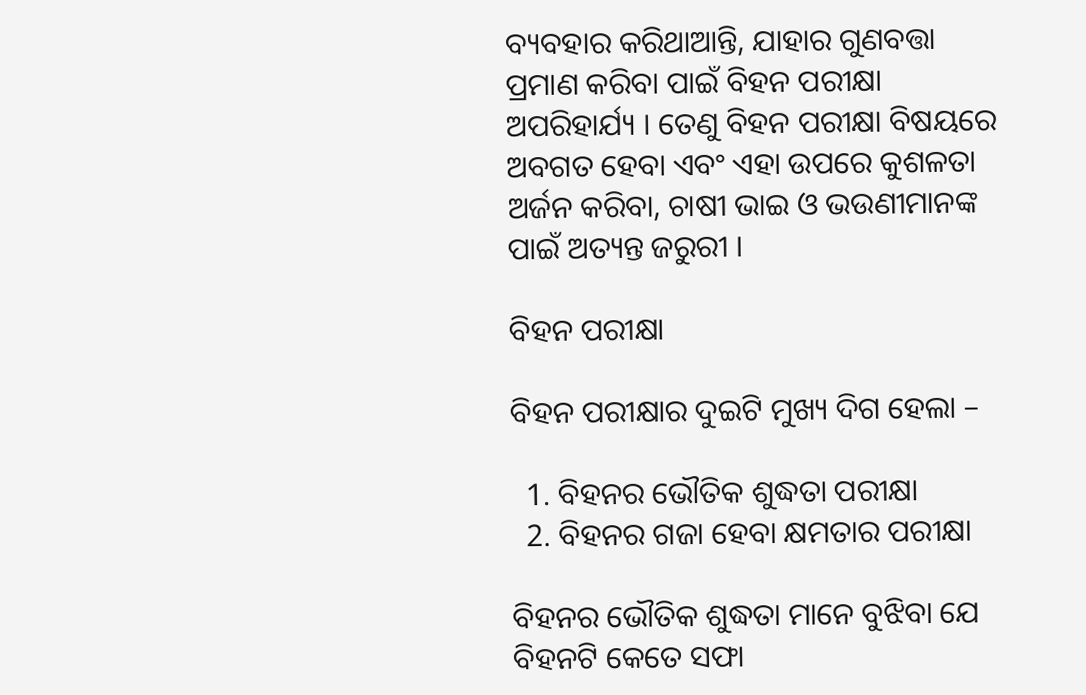ବ୍ୟବହାର କରିଥାଆନ୍ତି, ଯାହାର ଗୁଣବତ୍ତା ପ୍ରମାଣ କରିବା ପାଇଁ ବିହନ ପରୀକ୍ଷା ଅପରିହାର୍ଯ୍ୟ । ତେଣୁ ବିହନ ପରୀକ୍ଷା ବିଷୟରେ ଅବଗତ ହେବା ଏବଂ ଏହା ଉପରେ କୁଶଳତା ଅର୍ଜନ କରିବା, ଚାଷୀ ଭାଇ ଓ ଭଉଣୀମାନଙ୍କ ପାଇଁ ଅତ୍ୟନ୍ତ ଜରୁରୀ ।

ବିହନ ପରୀକ୍ଷା

ବିହନ ପରୀକ୍ଷାର ଦୁଇଟି ମୁଖ୍ୟ ଦିଗ ହେଲା –

  1. ବିହନର ଭୌତିକ ଶୁଦ୍ଧତା ପରୀକ୍ଷା
  2. ବିହନର ଗଜା ହେବା କ୍ଷମତାର ପରୀକ୍ଷା

ବିହନର ଭୌତିକ ଶୁଦ୍ଧତା ମାନେ ବୁଝିବା ଯେ ବିହନଟି କେତେ ସଫା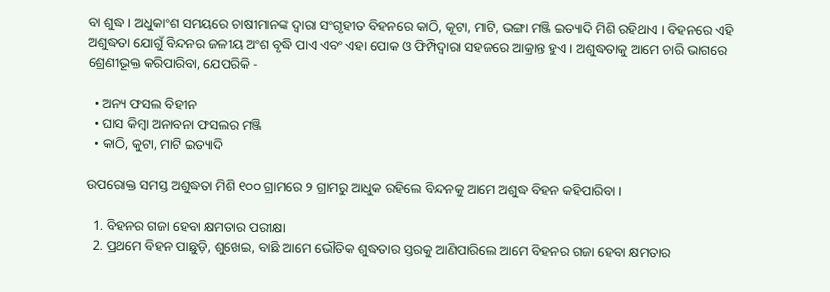ବା ଶୁଦ୍ଧ । ଅଧୁକାଂଶ ସମୟରେ ଚାଷୀମାନଙ୍କ ଦ୍ଵାରା ସଂଗୃହୀତ ବିହନରେ କାଠି, କୂଟା, ମାଟି, ଭଙ୍ଗା ମଞ୍ଜି ଇତ୍ୟାଦି ମିଶି ରହିଥାଏ । ବିହନରେ ଏହି ଅଶୁଦ୍ଧତା ଯୋଗୁଁ ବିନ୍ଦନର ଜଳୀୟ ଅଂଶ ବୃଦ୍ଧି ପାଏ ଏବଂ ଏହା ପୋକ ଓ ଫିମ୍ପିଦ୍ଵାରା ସହଜରେ ଆକ୍ରାନ୍ତ ହୁଏ । ଅଶୁଦ୍ଧତାକୁ ଆମେ ଚାରି ଭାଗରେ ଶ୍ରେଣୀଭୂକ୍ତ କରିପାରିବା, ଯେପରିକି -

  • ଅନ୍ୟ ଫସଲ ବିହୀନ
  • ଘାସ କିମ୍ବା ଅନାବନା ଫସଲର ମଞ୍ଜି
  • କାଠି, କୁଟା, ମାଟି ଇତ୍ୟାଦି

ଉପରୋକ୍ତ ସମସ୍ତ ଅଶୁଦ୍ଧତା ମିଶି ୧୦୦ ଗ୍ରାମରେ ୨ ଗ୍ରାମରୁ ଆଧୁକ ରହିଲେ ବିନ୍ଦନକୁ ଆମେ ଅଶୁଦ୍ଧ ବିହନ କହିପାରିବା ।

  1. ବିହନର ଗଜା ହେବା କ୍ଷମତାର ପରୀକ୍ଷା
  2. ପ୍ରଥମେ ବିହନ ପାଛୁଡ଼ି, ଶୁଖେଇ, ବାଛି ଆମେ ଭୌତିକ ଶୁଦ୍ଧତାର ସ୍ତରକୁ ଆଣିପାରିଲେ ଆମେ ବିହନର ଗଜା ହେବା କ୍ଷମତାର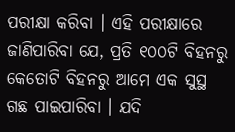ପରୀକ୍ଷା କରିବା । ଏହି ପରୀକ୍ଷାରେ ଜାଣିପାରିବା ଯେ, ପ୍ରତି ୧୦୦ଟି ବିହନରୁ କେତୋଟି ବିହନରୁ ଆମେ ଏକ ସୁସ୍ଥ ଗଛ ପାଇପାରିବା । ଯଦି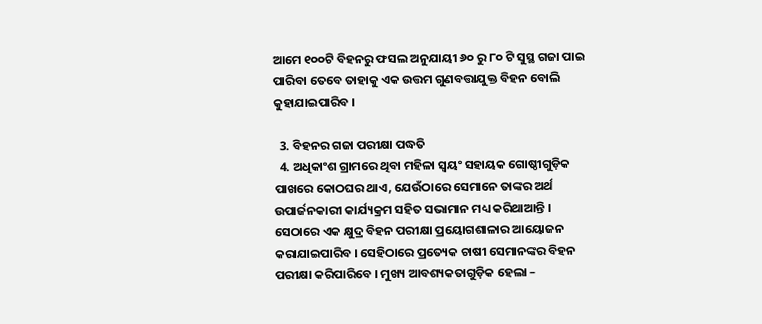ଆମେ ୧୦୦ଟି ବିହନରୁ ଫସଲ ଅନୁଯାୟୀ ୬୦ ରୁ ୮୦ ଟି ସୁସ୍ଥ ଗଜା ପାଇ ପାରିବା ତେବେ ତାହାକୁ ଏକ ଉତ୍ତମ ଗୁଣବତ୍ତାଯୁକ୍ତ ବିହନ ବୋଲି କୁହାଯାଇପାରିବ ।

  3. ବିହନର ଗଜା ପରୀକ୍ଷା ପଦ୍ଧତି
  4. ଅଧିକାଂଶ ଗ୍ରାମରେ ଥିବା ମହିଳା ସ୍ଵୟଂ ସହାୟକ ଗୋଷ୍ଠୀଗୁଡ଼ିକ ପାଖରେ କୋଠଘର ଥାଏ, ଯେଉଁଠାରେ ସେମାନେ ତାଙ୍କର ଅର୍ଥ ଉପାର୍ଜନକାରୀ କାର୍ଯ୍ୟକ୍ରମ ସହିତ ସଭାମାନ ମଧ୍ୟ କରିଥାଆନ୍ତି । ସେଠାରେ ଏକ କ୍ଷୁଦ୍ର ବିହନ ପରୀକ୍ଷା ପ୍ରୟୋଗଶାଳାର ଆୟୋଜନ କରାଯାଇପାରିବ । ସେହିଠାରେ ପ୍ରତ୍ୟେକ ଚାଷୀ ସେମାନଙ୍କର ବିହନ ପରୀକ୍ଷା କରିପାରିବେ । ମୁଖ୍ୟ ଆବଶ୍ୟକତାଗୁଡ଼ିକ ହେଲା –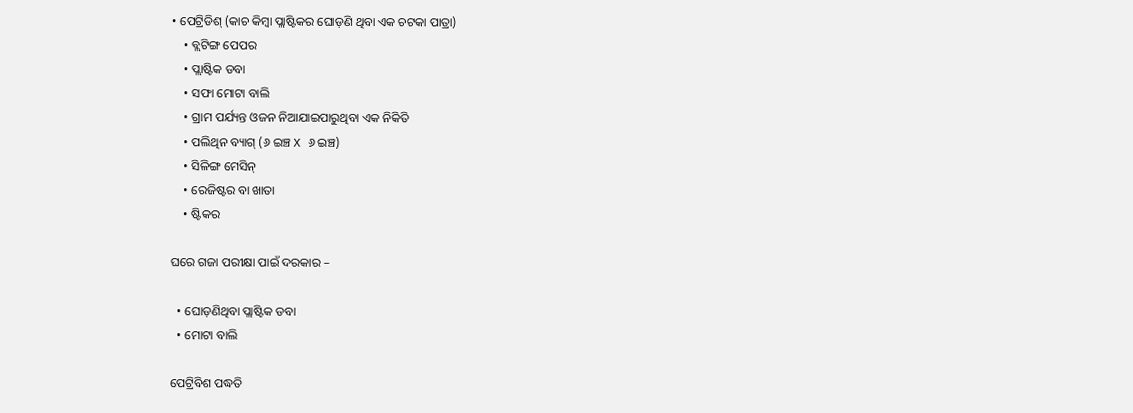• ପେଟ୍ରିଡିଶ୍ (କାଚ କିମ୍ବା ପ୍ଲାଷ୍ଟିକର ଘୋଡ଼ଣି ଥିବା ଏକ ଚଟକା ପାତ୍ରା)
    • ବ୍ଲଟିଙ୍ଗ ପେପର
    • ପ୍ଲାଷ୍ଟିକ ଡବା
    • ସଫା ମୋଟା ବାଲି
    • ଗ୍ରାମ ପର୍ଯ୍ୟନ୍ତ ଓଜନ ନିଆଯାଇପାରୁଥିବା ଏକ ନିକିତି
    • ପଲିଥିନ ବ୍ୟାଗ୍ (୬ ଇଞ୍ଚ X ୬ ଇଞ୍ଚ)
    • ସିଳିଙ୍ଗ ମେସିନ୍
    • ରେଜିଷ୍ଟର ବା ଖାତା
    • ଷ୍ଟିକର

ଘରେ ଗଜା ପରୀକ୍ଷା ପାଇଁ ଦରକାର –

  • ଘୋଡ଼ଣିଥିବା ପ୍ଲାଷ୍ଟିକ ଡବା
  • ମୋଟା ବାଲି

ପେଟ୍ରିବିଶ ପଦ୍ଧତି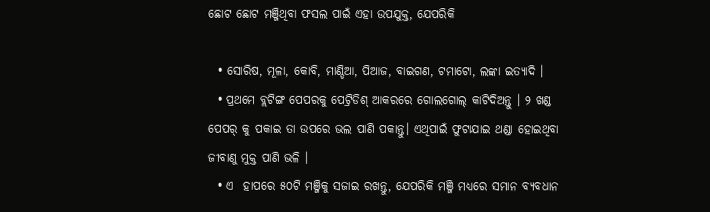ଛୋଟ ଛୋଟ ମଞ୍ଜିଥିବା ଫସଲ ପାଇଁ ଏହା ଉପଯୁକ୍ତ, ଯେପରିକି

  • ସୋରିଷ, ମୂଳା, କୋବି, ମାଣ୍ଡିଆ, ପିଆଜ, ବାଇଗଣ, ଟମାଟୋ, ଲଙ୍କା ଇତ୍ୟାଦି ।
  • ପ୍ରଥମେ ବ୍ଲଟିଙ୍ଗ ପେପରକୁ ପେଟ୍ରିଡିଶ୍ ଆକରରେ ଗୋଲଗୋଲ୍ କାଟିଦିଅନ୍ତୁ । ୨ ଖଣ୍ଡ ପେପର୍ କୁ ପକାଇ ତା ଉପରେ ଭଲ ପାଣି ପକାନ୍ତୁ। ଏଥିପାଇଁ ଫୁଟାଯାଇ ଥଣ୍ଡା ହୋଇଥିବା ଜୀବାଣୁ ମୁକ୍ତ ପାଣି ଭଳି ।
  • ଏ  ହାପରେ ୫୦ଟି ମଞ୍ଜିକୁ ସଜାଇ ରଖନ୍ତୁ, ଯେପରିକି ମଞ୍ଜି ମଧ୍ୟରେ ସମାନ ବ୍ୟବଧାନ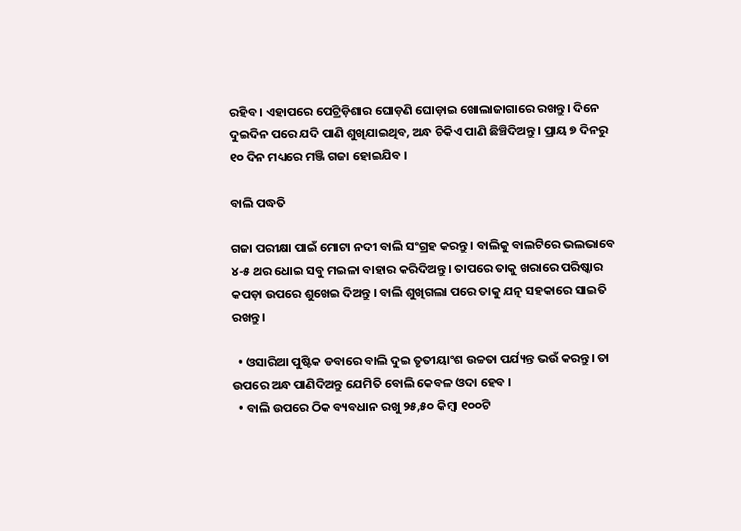ରହିବ । ଏହାପରେ ପେଟ୍ରିଡ଼ିଶାର ଘୋଡ଼ଣି ଘୋଡ଼ାଇ ଖୋଲାଜାଗାରେ ରଖନ୍ତୁ। ଦିନେ ଦୁଇଦିନ ପରେ ଯଦି ପାଣି ଶୁଖିଯାଇଥିବ, ଅନ୍ଧ ଚିକିଏ ପାଣି ଛିଞ୍ଚିଦିଅନ୍ତୁ । ପ୍ରାୟ ୭ ଦିନରୁ ୧୦ ଦିନ ମଧ୍ୟରେ ମଞ୍ଜି ଗଜା ହୋଇଯିବ ।

ବାଲି ପଦ୍ଧତି

ଗଜା ପରୀକ୍ଷା ପାଇଁ ମୋଟା ନଦୀ ବାଲି ସଂଗ୍ରହ କରନ୍ତୁ । ବାଲିକୁ ବାଲଟିରେ ଭଲଭାବେ ୪-୫ ଥର ଧୋଇ ସବୁ ମଇଳା ବାହାର କରିଦିଅନ୍ତୁ । ତାପରେ ତାକୁ ଖରାରେ ପରିଷ୍କାର କପଡ଼ା ଉପରେ ଶୁଖେଇ ଦିଅନ୍ତୁ । ବାଲି ଶୁଖିଗଲା ପରେ ତାକୁ ଯତ୍ନ ସହକାରେ ସାଇତି ରଖନ୍ତୁ ।

  • ଓସାରିଆ ପୁଷ୍ଟିକ ଡବାରେ ବାଲି ଦୁଇ ତୃତୀୟାଂଶ ଉଚ୍ଚତା ପର୍ଯ୍ୟନ୍ତ ଭଉଁ କରନ୍ତୁ। ତା ଉପରେ ଅନ୍ଧ ପାଣିଦିଅନ୍ତୁ ଯେମିତି ବୋଲି କେବଳ ଓଦା ହେବ ।
  • ବାଲି ଉପରେ ଠିକ ବ୍ୟବଧାନ ରଖୁ ୨୫,୫୦ କିମ୍ବା ୧୦୦ଟି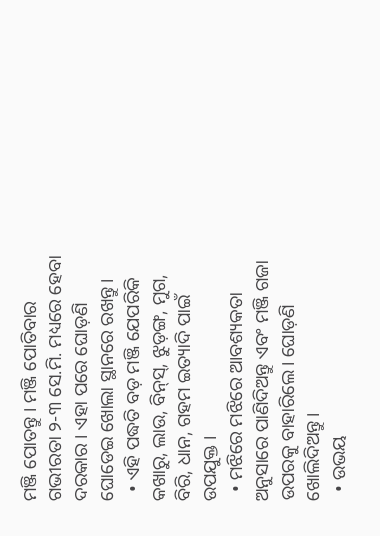ମଞ୍ଜି ପୋତନ୍ତୁ । ମଞ୍ଜି ପୋତିବାର ଗଭୀରତା ୨-୩ ସେ.ମି. ମଧ୍ୟରେ ହେବା ଦରକାର । ଏହା ପରେ ଘୋଡ଼ଣି ଘୋଡେଇ ଖୋଲା ସ୍ଥାନରେ ରଖନ୍ତୁ।
  • ଏହି ପଦ୍ଧତି ବଡ଼ ମଞ୍ଜି ଯେପରିକି କଖାରୁ, ଲାଉ, ବିନ୍‌ସ୍, ଝୁଡ଼ଙ୍ଗ, ମୁଗ, ବିରି, ଧାନ, ଗହମ ଇତ୍ୟାଦି ପାଇଁ ଉପଯୁକ୍ତ ।
  • ମଝିରେ ମଝିରେ ଆବଶ୍ୟକତା ଅନୁସାରେ ପାଣିଦିଅନ୍ତୁ ଏବଂ ମଞ୍ଜି ଗଜା ଉପରକୁ ବାହାରିଲେ। ଘୋଡ଼ଣି ଖୋଲିଦିଅନ୍ତୁ।
  • ଉଭୟ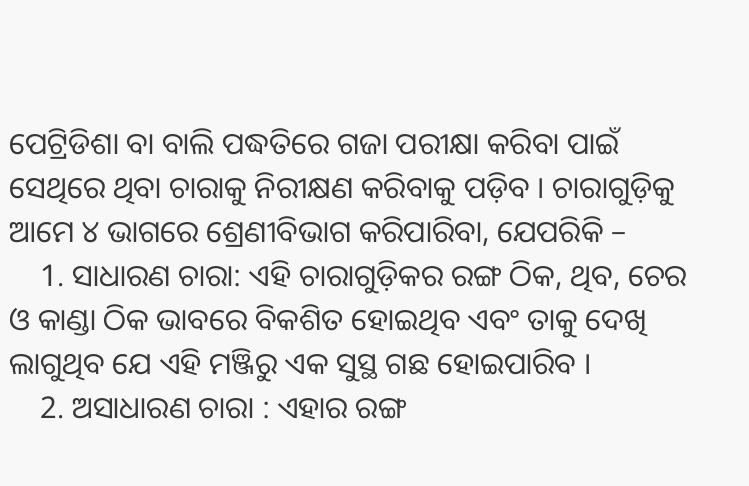ପେଟ୍ରିଡିଶା ବା ବାଲି ପଦ୍ଧତିରେ ଗଜା ପରୀକ୍ଷା କରିବା ପାଇଁ ସେଥିରେ ଥିବା ଚାରାକୁ ନିରୀକ୍ଷଣ କରିବାକୁ ପଡ଼ିବ । ଚାରାଗୁଡ଼ିକୁ ଆମେ ୪ ଭାଗରେ ଶ୍ରେଣୀବିଭାଗ କରିପାରିବା, ଯେପରିକି –
    1. ସାଧାରଣ ଚାରା: ଏହି ଚାରାଗୁଡ଼ିକର ରଙ୍ଗ ଠିକ, ଥିବ, ଚେର ଓ କାଣ୍ଡା ଠିକ ଭାବରେ ବିକଶିତ ହୋଇଥିବ ଏବଂ ତାକୁ ଦେଖି ଲାଗୁଥିବ ଯେ ଏହି ମଞ୍ଜିରୁ ଏକ ସୁସ୍ଥ ଗଛ ହୋଇପାରିବ ।
    2. ଅସାଧାରଣ ଚାରା : ଏହାର ରଙ୍ଗ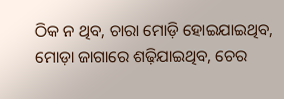ଠିକ ନ ଥିବ, ଚାରା ମୋଡ଼ି ହୋଇଯାଇଥିବ, ମୋଡ଼ା ଜାଗାରେ ଶଢ଼ିଯାଇଥିବ, ଚେର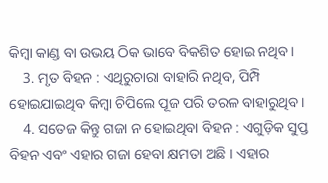କିମ୍ବା କାଣ୍ଡ ବା ଉଭୟ ଠିକ ଭାବେ ବିକଶିତ ହୋଇ ନଥିବ।
    3. ମୃତ ବିହନ : ଏଥିରୁଚାରା ବାହାରି ନଥିବ, ପିମ୍ପି ହୋଇଯାଇଥିବ କିମ୍ବା ଚିପିଲେ ପୂଜ ପରି ତରଳ ବାହାରୁଥିବ।
    4. ସତେଜ କିନ୍ତୁ ଗଜା ନ ହୋଇଥିବା ବିହନ : ଏଗୁଡ଼ିକ ସୁପ୍ତ ବିହନ ଏବଂ ଏହାର ଗଜା ହେବା କ୍ଷମତା ଅଛି । ଏହାର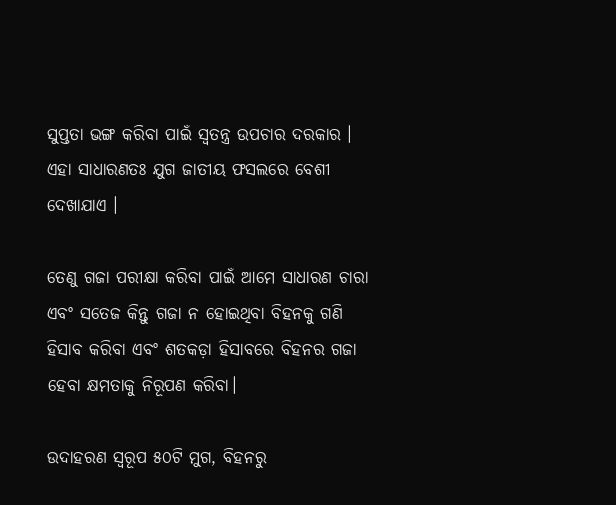ସୁପ୍ତତା ଭଙ୍ଗ କରିବା ପାଇଁ ସ୍ଵତନ୍ତ୍ର ଉପଚାର ଦରକାର । ଏହା ସାଧାରଣତଃ ଯୁଗ ଜାତୀୟ ଫସଲରେ ବେଶୀ ଦେଖାଯାଏ ।

ତେଣୁ ଗଜା ପରୀକ୍ଷା କରିବା ପାଇଁ ଆମେ ସାଧାରଣ ଚାରା ଏବଂ ସତେଜ କିନ୍ତୁ ଗଜା ନ ହୋଇଥିବା ବିହନକୁ ଗଣି ହିସାବ କରିବା ଏବଂ ଶତକଡ଼ା ହିସାବରେ ବିହନର ଗଜା ହେବା କ୍ଷମତାକୁ ନିରୂପଣ କରିବା।

ଉଦାହରଣ ସ୍ଵରୂପ ୫୦ଟି ମୁଗ, ବିହନରୁ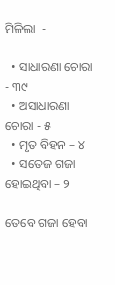ମିଳିଲା  -

  • ସାଧାରଣା ଚୋରା - ୩୯
  • ଅସାଧାରଣା ଚୋରା - ୫
  • ମୃତ ବିହନ – ୪
  • ସତେଜ ଗଜା ହୋଇଥିବା – ୨

ତେବେ ଗଜା ହେବା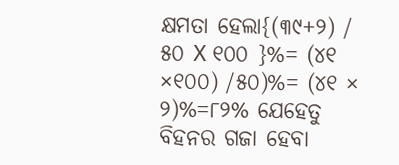କ୍ଷମତା ହେଲା{(୩୯+୨) / ୫୦ X ୧୦୦ }%= (୪୧ ×୧୦୦) /୫୦)%= (୪୧ × ୨)%=୮୨% ଯେହେତୁ ବିହନର ଗଜା ହେବା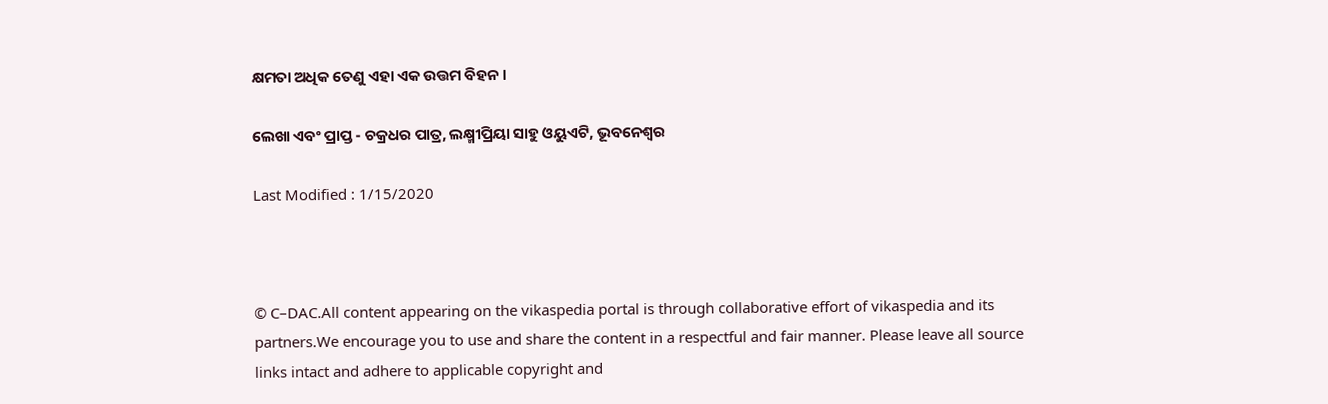କ୍ଷମତା ଅଧିକ ତେଣୁ ଏହା ଏକ ଉତ୍ତମ ବିହନ ।

ଲେଖା ଏବଂ ପ୍ରାପ୍ତ - ଚକ୍ରଧର ପାତ୍ର, ଲକ୍ଷ୍ମୀପ୍ରିୟା ସାହୁ ଓୟୁଏଟି, ଭୂବନେଶ୍ଵର

Last Modified : 1/15/2020



© C–DAC.All content appearing on the vikaspedia portal is through collaborative effort of vikaspedia and its partners.We encourage you to use and share the content in a respectful and fair manner. Please leave all source links intact and adhere to applicable copyright and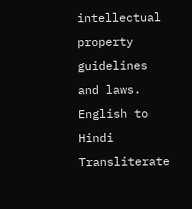intellectual property guidelines and laws.
English to Hindi Transliterate